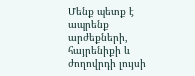Մենք պետք է ապրենք արժեքների, հայրենիքի և ժողովրդի լույսի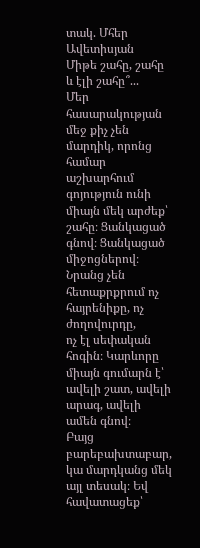տակ. Մհեր Ավետիսյան
Միթե շահը, շահը և էլի շահը՞...
Մեր հասարակության մեջ քիչ չեն մարդիկ, որոնց համար աշխարհում գոյություն ունի միայն մեկ արժեք՝ շահը։ Ցանկացած գնով։ Ցանկացած միջոցներով։ Նրանց չեն հետաքրքրում ոչ հայրենիքը, ոչ ժողովուրդը,
ոչ էլ սեփական հոգին։ Կարևորը միայն գումարն է՝ ավելի շատ, ավելի արագ, ավելի ամեն գնով։
Բայց բարեբախտաբար, կա մարդկանց մեկ այլ տեսակ։ Եվ հավատացեք՝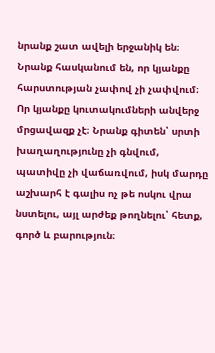նրանք շատ ավելի երջանիկ են։
Նրանք հասկանում են, որ կյանքը հարստության չափով չի չափվում։ Որ կյանքը կուտակումների անվերջ մրցավազք չէ։ Նրանք գիտեն՝ սրտի խաղաղությունը չի գնվում, պատիվը չի վաճառվում, իսկ մարդը աշխարհ է գալիս ոչ թե ոսկու վրա նստելու, այլ արժեք թողնելու՝ հետք, գործ և բարություն։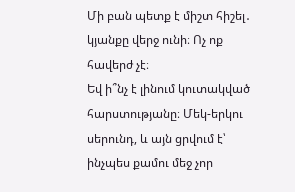Մի բան պետք է միշտ հիշել․ կյանքը վերջ ունի։ Ոչ ոք հավերժ չէ։
Եվ ի՞նչ է լինում կուտակված հարստությանը։ Մեկ-երկու սերունդ, և այն ցրվում է՝ ինչպես քամու մեջ չոր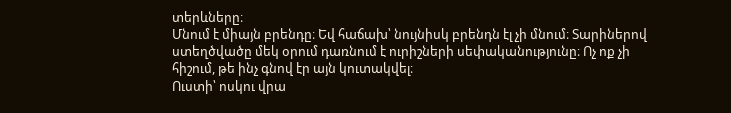տերևները։
Մնում է միայն բրենդը։ Եվ հաճախ՝ նույնիսկ բրենդն էլ չի մնում։ Տարիներով ստեղծվածը մեկ օրում դառնում է ուրիշների սեփականությունը։ Ոչ ոք չի հիշում, թե ինչ գնով էր այն կուտակվել։
Ուստի՝ ոսկու վրա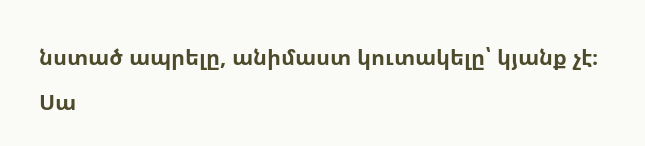նստած ապրելը, անիմաստ կուտակելը՝ կյանք չէ։ Սա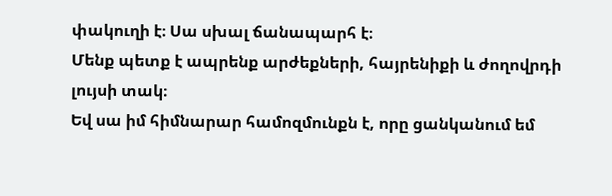փակուղի է։ Սա սխալ ճանապարհ է։
Մենք պետք է ապրենք արժեքների, հայրենիքի և ժողովրդի լույսի տակ։
Եվ սա իմ հիմնարար համոզմունքն է, որը ցանկանում եմ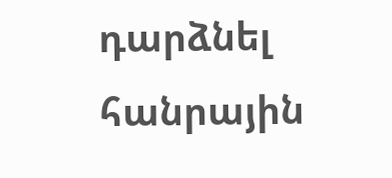դարձնել հանրային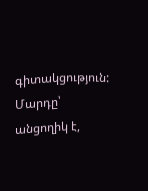գիտակցություն:
Մարդը՝ անցողիկ է,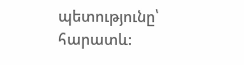պետությունը՝ հարատև: